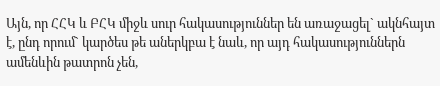Այն, որ ՀՀԿ և ԲՀԿ միջև սուր հակասություններ են առաջացել` ակնհայտ է, ընդ որում` կարծես թե աներկբա է նաև, որ այդ հակասություններն ամենևին թատրոն չեն,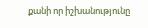քանի որ իշխանությունը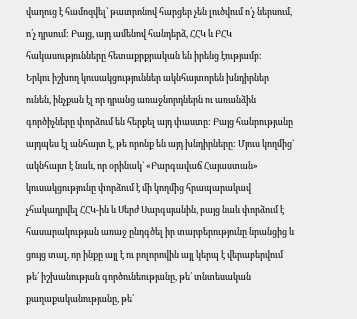վաղուց է համոզվել՝ թատրոնով հարցեր չեն լուծվում ո՛չ ներսում, ո՛չ դրսում: Բայց, այդ ամենով հանդերձ, ՀՀԿ և ԲՀԿ հակասությունները հետաքրքրական են իրենց էությամբ:
Երկու իշխող կուսակցություններ ակնհայտորեն խնդիրներ ունեն, ինչքան էլ որ դրանց առաջնորդներն ու առանձին գործիչները փորձում են հերքել այդ փաստը: Բայց հանրությանը այդպես էլ անհայտ է, թե որոնք են այդ խնդիրները: Մյուս կողմից` ակնհայտ է նաև, որ օրինակ` «Բարգավաճ Հայաստան» կուսակցությունը փորձում է մի կողմից հրապարակավ չհակադրվել ՀՀԿ-ին և Սերժ Սարգսյանին, բայց նաև փորձում է հասարակության առաջ ընդգծել իր տարբերությունը նրանցից և ցույց տալ, որ ինքը այլ է ու բոլորովին այլ կերպ է վերաբերվում թե՛ իշխանության գործունեությանը, թե՛ տնտեսական քաղաքականությանը, թե՛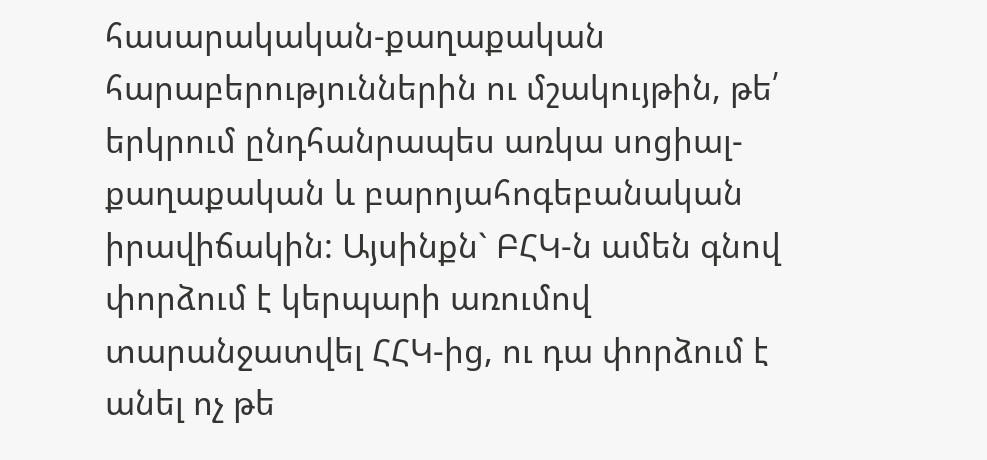հասարակական-քաղաքական հարաբերություններին ու մշակույթին, թե՛ երկրում ընդհանրապես առկա սոցիալ-քաղաքական և բարոյահոգեբանական իրավիճակին: Այսինքն` ԲՀԿ-ն ամեն գնով փորձում է կերպարի առումով տարանջատվել ՀՀԿ-ից, ու դա փորձում է անել ոչ թե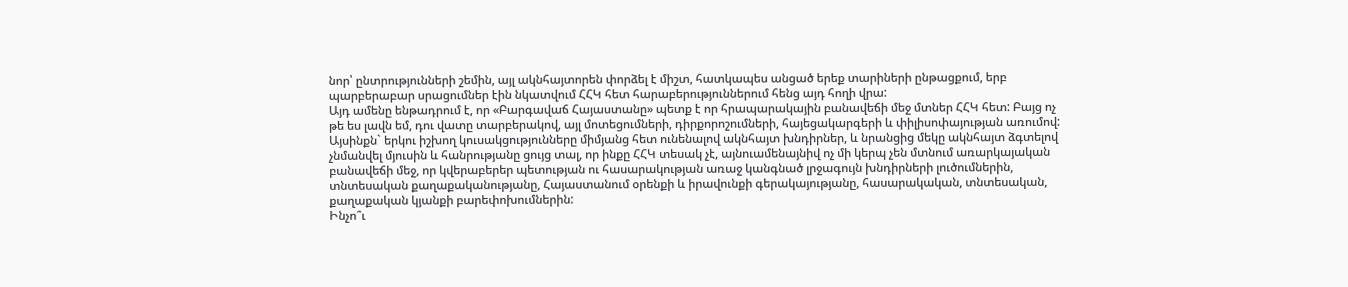նոր՝ ընտրությունների շեմին, այլ ակնհայտորեն փորձել է միշտ, հատկապես անցած երեք տարիների ընթացքում, երբ պարբերաբար սրացումներ էին նկատվում ՀՀԿ հետ հարաբերություններում հենց այդ հողի վրա:
Այդ ամենը ենթադրում է, որ «Բարգավաճ Հայաստանը» պետք է որ հրապարակային բանավեճի մեջ մտներ ՀՀԿ հետ: Բայց ոչ թե ես լավն եմ, դու վատը տարբերակով, այլ մոտեցումների, դիրքորոշումների, հայեցակարգերի և փիլիսոփայության առումով: Այսինքն` երկու իշխող կուսակցությունները միմյանց հետ ունենալով ակնհայտ խնդիրներ, և նրանցից մեկը ակնհայտ ձգտելով չնմանվել մյուսին և հանրությանը ցույց տալ, որ ինքը ՀՀԿ տեսակ չէ, այնուամենայնիվ ոչ մի կերպ չեն մտնում առարկայական բանավեճի մեջ, որ կվերաբերեր պետության ու հասարակության առաջ կանգնած լրջագույն խնդիրների լուծումներին, տնտեսական քաղաքականությանը, Հայաստանում օրենքի և իրավունքի գերակայությանը, հասարակական, տնտեսական, քաղաքական կյանքի բարեփոխումներին:
Ինչո՞ւ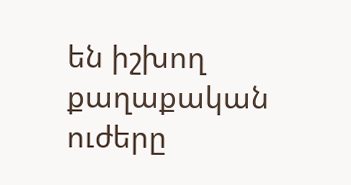են իշխող քաղաքական ուժերը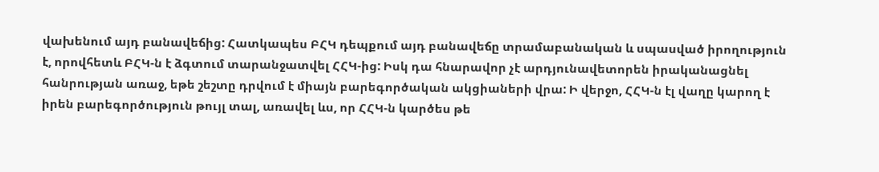վախենում այդ բանավեճից: Հատկապես ԲՀԿ դեպքում այդ բանավեճը տրամաբանական և սպասված իրողություն է, որովհետև ԲՀԿ-ն է ձգտում տարանջատվել ՀՀԿ-ից: Իսկ դա հնարավոր չէ արդյունավետորեն իրականացնել հանրության առաջ, եթե շեշտը դրվում է միայն բարեգործական ակցիաների վրա: Ի վերջո, ՀՀԿ-ն էլ վաղը կարող է իրեն բարեգործություն թույլ տալ, առավել ևս, որ ՀՀԿ-ն կարծես թե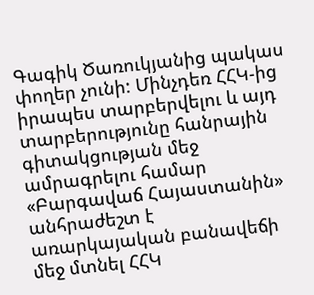Գագիկ Ծառուկյանից պակաս փողեր չունի: Մինչդեռ ՀՀԿ-ից իրապես տարբերվելու և այդ տարբերությունը հանրային գիտակցության մեջ ամրագրելու համար «Բարգավաճ Հայաստանին» անհրաժեշտ է առարկայական բանավեճի մեջ մտնել ՀՀԿ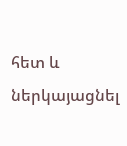հետ և ներկայացնել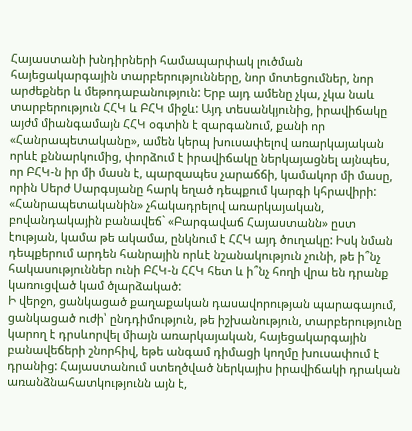Հայաստանի խնդիրների համապարփակ լուծման հայեցակարգային տարբերությունները, նոր մոտեցումներ, նոր արժեքներ և մեթոդաբանություն: Երբ այդ ամենը չկա, չկա նաև տարբերություն ՀՀԿ և ԲՀԿ միջև: Այդ տեսանկյունից, իրավիճակը այժմ միանգամայն ՀՀԿ օգտին է զարգանում, քանի որ «Հանրապետականը», ամեն կերպ խուսափելով առարկայական որևէ քննարկումից, փորձում է իրավիճակը ներկայացնել այնպես, որ ԲՀԿ-ն իր մի մասն է, պարզապես չարաճճի, կամակոր մի մասը, որին Սերժ Սարգսյանը հարկ եղած դեպքում կարգի կհրավիրի: «Հանրապետականին» չհակադրելով առարկայական, բովանդակային բանավեճ` «Բարգավաճ Հայաստանն» ըստ էության, կամա թե ակամա, ընկնում է ՀՀԿ այդ ծուղակը: Իսկ նման դեպքերում արդեն հանրային որևէ նշանակություն չունի, թե ի՞նչ հակասություններ ունի ԲՀԿ-ն ՀՀԿ հետ և ի՞նչ հողի վրա են դրանք կառուցված կամ ծլարձակած:
Ի վերջո, ցանկացած քաղաքական դասավորության պարագայում, ցանկացած ուժի՝ ընդդիմություն, թե իշխանություն, տարբերությունը կարող է դրսևորվել միայն առարկայական, հայեցակարգային բանավեճերի շնորհիվ, եթե անգամ դիմացի կողմը խուսափում է դրանից: Հայաստանում ստեղծված ներկայիս իրավիճակի դրական առանձնահատկությունն այն է,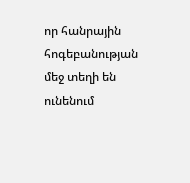որ հանրային հոգեբանության մեջ տեղի են ունենում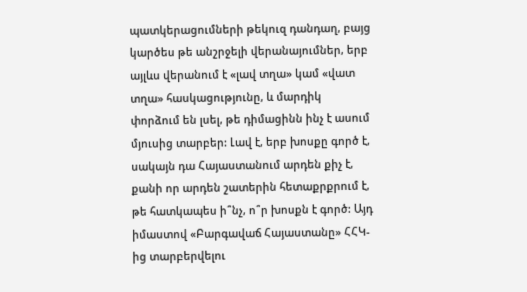պատկերացումների թեկուզ դանդաղ, բայց կարծես թե անշրջելի վերանայումներ, երբ այլևս վերանում է «լավ տղա» կամ «վատ տղա» հասկացությունը, և մարդիկ փորձում են լսել, թե դիմացինն ինչ է ասում մյուսից տարբեր: Լավ է, երբ խոսքը գործ է, սակայն դա Հայաստանում արդեն քիչ է, քանի որ արդեն շատերին հետաքրքրում է, թե հատկապես ի՞նչ, ո՞ր խոսքն է գործ: Այդ իմաստով «Բարգավաճ Հայաստանը» ՀՀԿ-ից տարբերվելու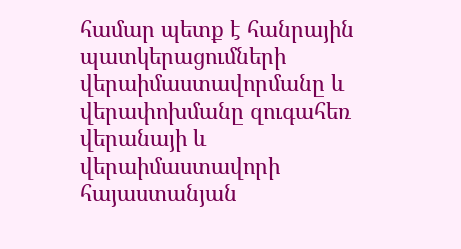համար պետք է հանրային պատկերացումների վերաիմաստավորմանը և վերափոխմանը զուգահեռ վերանայի և վերաիմաստավորի հայաստանյան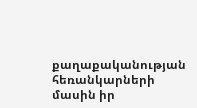քաղաքականության հեռանկարների մասին իր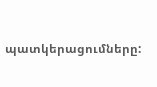պատկերացումները: